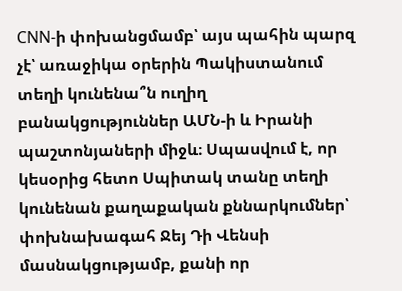CNN-ի փոխանցմամբ՝ այս պահին պարզ չէ՝ առաջիկա օրերին Պակիստանում տեղի կունենա՞ն ուղիղ բանակցություններ ԱՄՆ-ի և Իրանի պաշտոնյաների միջև։ Սպասվում է, որ կեսօրից հետո Սպիտակ տանը տեղի կունենան քաղաքական քննարկումներ՝ փոխնախագահ Ջեյ Դի Վենսի մասնակցությամբ, քանի որ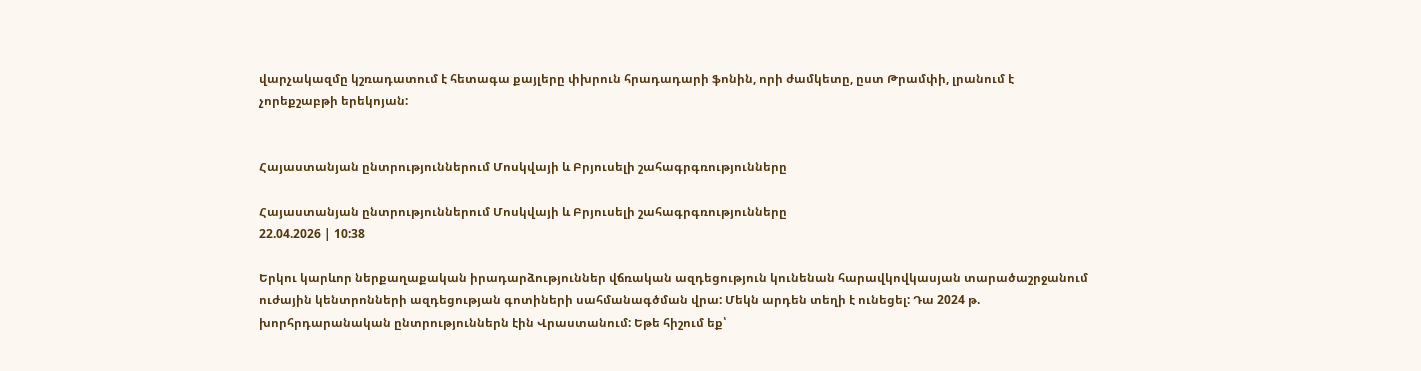վարչակազմը կշռադատում է հետագա քայլերը փխրուն հրադադարի ֆոնին, որի ժամկետը, ըստ Թրամփի, լրանում է չորեքշաբթի երեկոյան:


Հայաստանյան ընտրություններում Մոսկվայի և Բրյուսելի շահագրգռությունները

Հայաստանյան ընտրություններում Մոսկվայի և Բրյուսելի շահագրգռությունները
22.04.2026 | 10:38

Երկու կարևոր ներքաղաքական իրադարձություններ վճռական ազդեցություն կունենան հարավկովկասյան տարածաշրջանում ուժային կենտրոնների ազդեցության գոտիների սահմանագծման վրա: Մեկն արդեն տեղի է ունեցել: Դա 2024 թ. խորհրդարանական ընտրություններն էին Վրաստանում: Եթե հիշում եք՝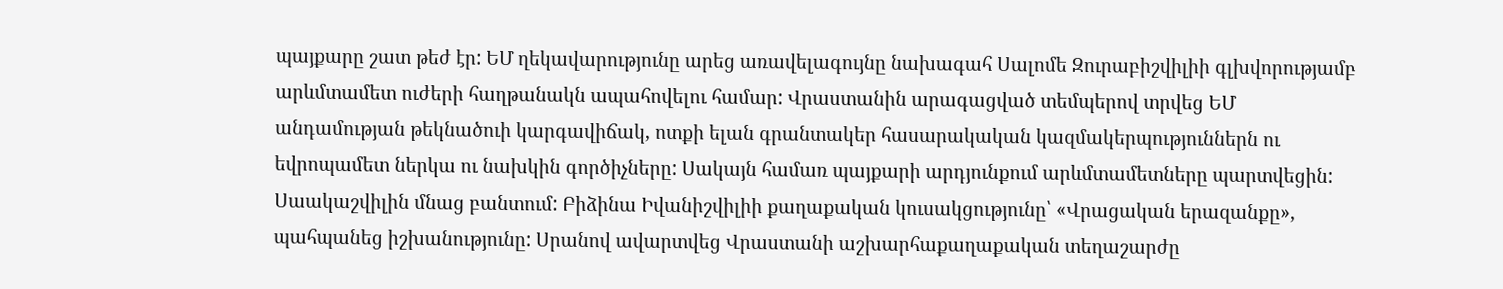պայքարը շատ թեժ էր: ԵՄ ղեկավարությունը արեց առավելագույնը նախագահ Սալոմե Զուրաբիշվիլիի գլխվորությամբ արևմտամետ ուժերի հաղթանակն ապահովելու համար: Վրաստանին արագացված տեմպերով տրվեց ԵՄ անդամության թեկնածուի կարգավիճակ, ոտքի ելան գրանտակեր հասարակական կազմակերպություններն ու եվրոպամետ ներկա ու նախկին գործիչները: Սակայն համառ պայքարի արդյունքում արևմտամետները պարտվեցին: Սաակաշվիլին մնաց բանտում: Բիձինա Իվանիշվիլիի քաղաքական կուսակցությունը՝ «Վրացական երազանքը», պահպանեց իշխանությունը: Սրանով ավարտվեց Վրաստանի աշխարհաքաղաքական տեղաշարժը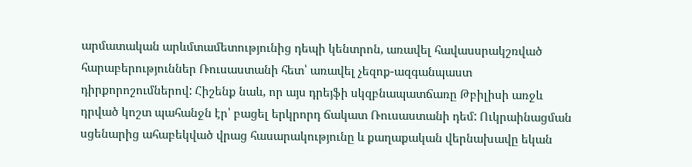արմատական արևմտամետությունից դեպի կենտրոն, առավել հավասսրակշռված հարաբերություններ Ռուսաստանի հետ՝ առավել չեզոք-ազգանպաստ դիրքորոշումներով: Հիշենք նաև, որ այս դրեյֆի սկզբնապատճառը Թբիլիսի առջև դրված կոշտ պահանջն էր՝ բացել երկրորդ ճակատ Ռուսաստանի դեմ: Ուկրաինացման սցենարից ահաբեկված վրաց հասարակությունը և քաղաքական վերնախավը եկան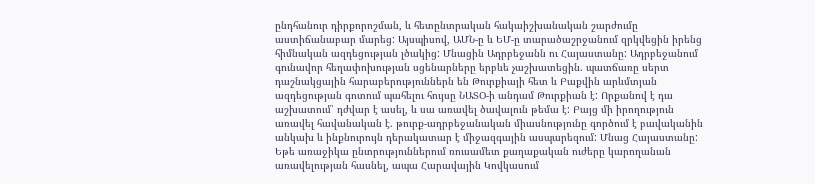ընդհանուր դիրքորոշման, և հետընտրական հակաիշխանական շարժումը աստիճանաբար մարեց: Այսպիսով, ԱՄՆ-ը և ԵՄ-ը տարածաշրջանում զրկվեցին իրենց հիմնական ազդեցության լծակից: Մնացին Ադրբեջանն ու Հայաստանը: Ադրբեջանում գունավոր հեղափոխության սցենարները երբևե չաշխատեցին. պատճառը սերտ դաշնակցային հարաբերություններն են Թուրքիայի հետ և Բաքվին արևմտյան ազդեցության գոտում պահելու հույսը ՆԱՏՕ-ի անդամ Թուրքիան է: Որքանով է դա աշխատում՝ դժվար է ասել, և սա առավել ծավալուն թեմա է: Բայց մի իրողություն առավել հավանական է. թուրք-ադրբեջանական միասնությունը գործում է բավականին անկախ և ինքնուրույն դերակատար է միջազգային ասպարեզում: Մնաց Հայաստանը: Եթե առաջիկա ընտրություններում ռուսամետ քաղաքական ուժերը կարողանան առավելության հասնել, ապա Հարավային Կովկասում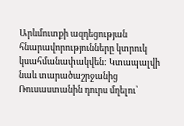Արևմուտքի ազդեցության հնարավորությունները կտրուկ կսահմանափակվեն: Կտապալվի նաև տարածաշրջանից Ռուսաստանին դուրս մղելու՝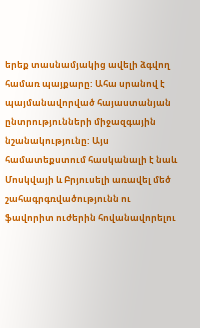երեք տասնամյակից ավելի ձգվող համառ պայքարը: Ահա սրանով է պայմանավորված հայաստանյան ընտրությունների միջազգային նշանակությունը: Այս համատեքստում հասկանալի է նաև Մոսկվայի և Բրյուսելի առավել մեծ շահագրգռվածությունն ու ֆավորիտ ուժերին հովանավորելու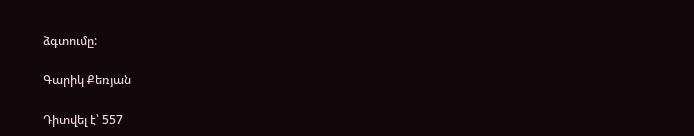ձգտումը:

Գարիկ Քեռյան

Դիտվել է՝ 557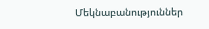Մեկնաբանություններ